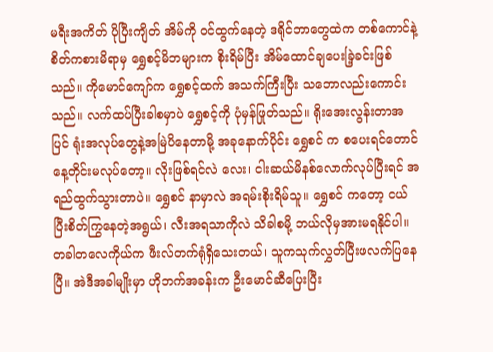မရီးအကိတ် ပိုပြီးကျိတ် အိမ်ကို ဝင်ထွက်နေတဲ့ ဒရိုင်ဘာတွေထဲက တစ်ကောင်နဲ့ စိတ်ကစားမိရာမှ ရွှေစင့်မိဘများက စိုးရိမ်ပြီး အိမ်ထောင်ချပေးခြဲ့ခင်းဖြစ်သည်။ ကိုမောင်ကျော်က ရွှေစင့်ထက် အသက်ကြီးပြီး သဘောလည်းကောင်းသည်။ လက်ထပ်ပြီးခါစမှာပဲ ရွှေစင့်ကို ပုံမှန်ဖြုတ်သည်။ ရိုးအေးလွန်းတာအပြင် ရုံးအလုပ်တွေနဲ့အမြဲပိနေတာမို့ အခုနောက်ပိုင်း ရွှေစင် က စပေးရင်တောင် နေ့တိုင်းမလုပ်တော့။ လိုးဖြစ်ရင်လဲ လေး၊ ငါးဆယ်မိနစ်လောက်လုပ်ပြီးရင် အရည်ထွက်သွားတာပဲ။ ရွှေစင် နာမှာလဲ အရမ်းစိုးရိမ်သူ။ ရွှေစင် ကတော့ ငယ်ပြီးစိတ်ကြွနေတဲ့အရွယ်၊ လီးအရသာကိုလဲ သိခါစမို့ ဘယ်လိုမှအားမရနိုင်ပါ။ တခါတလေကိုယ်က ဖီးလ်တက်ရုံရှိသေးတယ်၊ သူကသုက်လွှတ်ပြီးဖလက်ပြနေပြီ။ အဲဒီအခါမျိုးမှာ ဟိုဘက်အခန်းက ဦးမောင်ဆီပြေးပြီး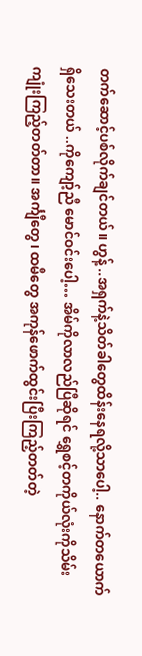တက်ဆောင့်ပစ်လိုက်ချင်တယ်။ ဟွန့် ..အရှက်နဲ့သိတ်ခါတွေထိန်းနေရလို့သာပေါ့.. နောက်တယောက်ရှိသေးတယ် ..ကိုကျော့်ညီ မောင်ဝင်းပေါ့… အိမ်ကိုလာလည်ပြီဆိုရင် ရွှေစင့်တကိုယ်လုံးကိုသိမ်းကျုံးကြည့်တတ်တာ။ အင်္ကျီတွေ၊ ထမီတွေ အကုန်ဖောက်ထွင်းပြီးကြည့်တတ်တဲ့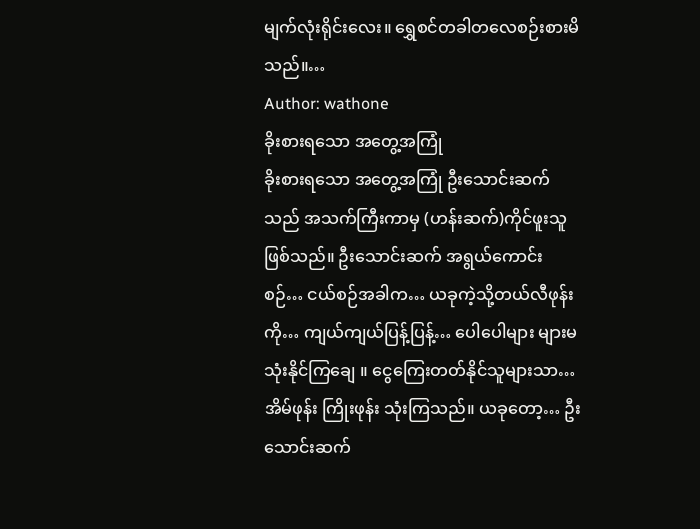မျက်လုံးရိုင်းလေး။ ရွှေစင်တခါတလေစဉ်းစားမိသည်။…
Author: wathone
ခိုးစားရသော အတွေ့အကြုံ
ခိုးစားရသော အတွေ့အကြုံ ဦးသောင်းဆက်သည် အသက်ကြီးကာမှ (ဟန်းဆက်)ကိုင်ဖူးသူဖြစ်သည်။ ဦးသောင်းဆက် အရွယ်ကောင်းစဉ်… ငယ်စဉ်အခါက… ယခုကဲ့သို့တယ်လီဖုန်းကို… ကျယ်ကျယ်ပြန့်ပြန့်… ပေါပေါများ များမသုံးနိုင်ကြချေ ။ ငွေကြေးတတ်နိုင်သူများသာ… အိမ်ဖုန်း ကြိုးဖုန်း သုံးကြသည်။ ယခုတော့… ဦးသောင်းဆက်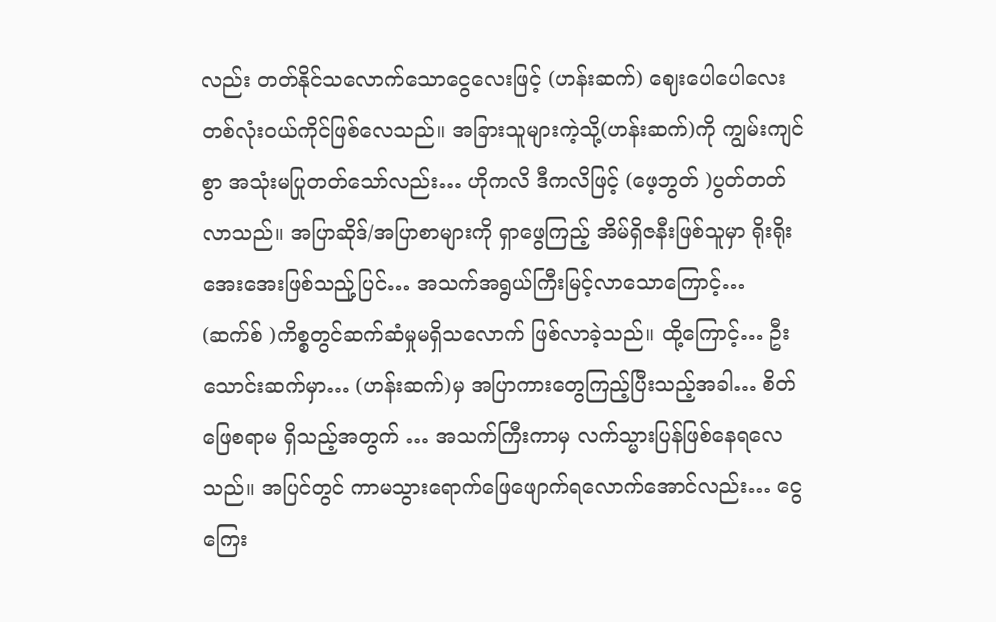လည်း တတ်နိုင်သလောက်သောငွေလေးဖြင့် (ဟန်းဆက်) ဈေးပေါပေါလေးတစ်လုံးဝယ်ကိုင်ဖြစ်လေသည်။ အခြားသူများကဲ့သို့(ဟန်းဆက်)ကို ကျွမ်းကျင်စွာ အသုံးမပြုတတ်သော်လည်း… ဟိုကလိ ဒီကလိဖြင့် (ဖေ့ဘွတ် )ပွတ်တတ်လာသည်။ အပြာဆိုဒ်/အပြာစာများကို ရှာဖွေကြည့် အိမ်ရှိဇနီးဖြစ်သူမှာ ရိုးရိုးအေးအေးဖြစ်သည်ု့ပြင်… အသက်အရွယ်ကြီးမြင့်လာသောကြောင့်… (ဆက်စ် )ကိစ္စတွင်ဆက်ဆံမှုမရှိသလောက် ဖြစ်လာခဲ့သည်။ ထို့ကြောင့်… ဦးသောင်းဆက်မှာ… (ဟန်းဆက်)မှ အပြာကားတွေကြည့်ပြီးသည့်အခါ… စိတ်ဖြေစရာမ ရှိသည့်အတွက် … အသက်ကြီးကာမှ လက်သ္မားပြန်ဖြစ်နေရလေသည်။ အပြင်တွင် ကာမသွားရောက်ဖြေဖျောက်ရလောက်အောင်လည်း… ငွေကြေး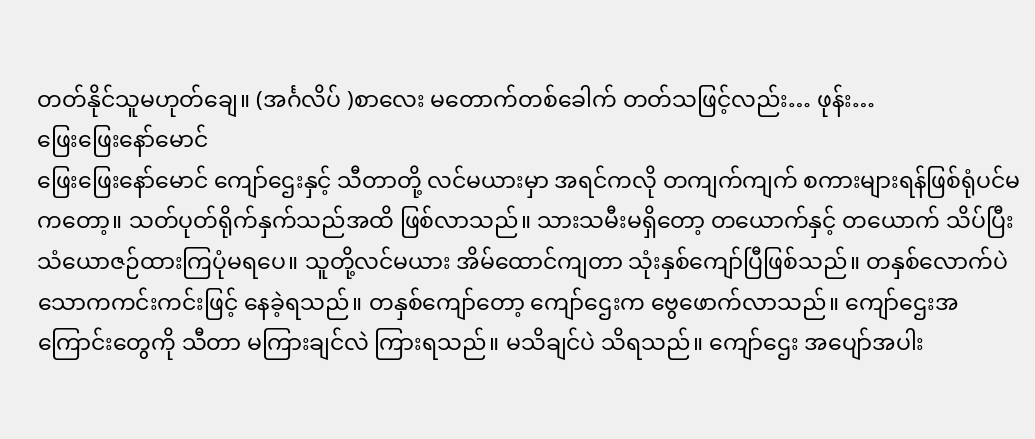တတ်နိုင်သူမဟုတ်ချေ။ (အင်္ဂလိပ် )စာလေး မတောက်တစ်ခေါက် တတ်သဖြင့်လည်း… ဖုန်း…
ဖြေးဖြေးနော်မောင်
ဖြေးဖြေးနော်မောင် ကျော်ဌေးနှင့် သီတာတို့ လင်မယားမှာ အရင်ကလို တကျက်ကျက် စကားများရန်ဖြစ်ရုံပင်မကတော့။ သတ်ပုတ်ရိုက်နှက်သည်အထိ ဖြစ်လာသည်။ သားသမီးမရှိတော့ တယောက်နှင့် တယောက် သိပ်ပြီး သံယောဇဉ်ထားကြပုံမရပေ။ သူတို့လင်မယား အိမ်ထောင်ကျတာ သုံးနှစ်ကျော်ပြီဖြစ်သည်။ တနှစ်လောက်ပဲ သောကကင်းကင်းဖြင့် နေခဲ့ရသည်။ တနှစ်ကျော်တော့ ကျော်ဌေးက ဗွေဖောက်လာသည်။ ကျော်ဌေးအကြောင်းတွေကို သီတာ မကြားချင်လဲ ကြားရသည်။ မသိချင်ပဲ သိရသည်။ ကျော်ဌေး အပျော်အပါး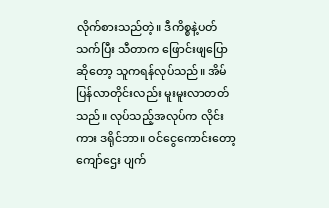လိုက်စားသည်တဲ့။ ဒီကိစ္စနဲ့ပတ်သက်ပြီး သီတာက ဖြောင်းဖျပြောဆိုတော့ သူကရန်လုပ်သည်။ အိမ်ပြန်လာတိုင်းလည်း မူးမူးလာတတ်သည်။ လုပ်သည့်အလုပ်က လိုင်းကား ဒရိုင်ဘာ။ ဝင်ငွေကောင်းတော့ ကျော်ဌေး ပျက်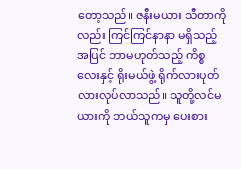တော့သည်။ ဇနီးမယား သီတာကိုလည်း ကြင်ကြင်နာနာ မရှိသည့် အပြင် ဘာမဟုတ်သည့် ကိစ္စလေးနှင့် ရိုးမယ်ဖွဲ့ ရိုက်လားပုတ်လားလုပ်လာသည်။ သူတို့လင်မယားကို ဘယ်သူကမှ ပေးစား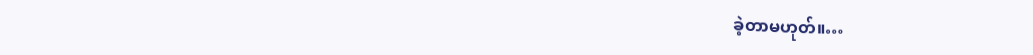ခဲ့တာမဟုတ်။…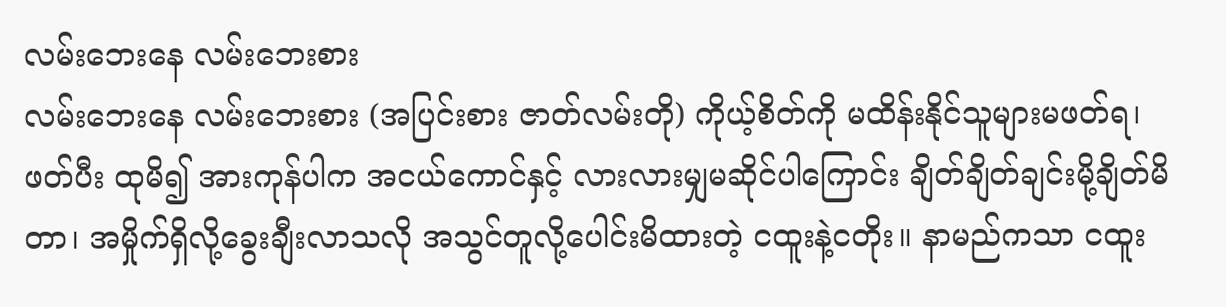လမ်းဘေးနေ လမ်းဘေးစား
လမ်းဘေးနေ လမ်းဘေးစား (အပြင်းစား ဇာတ်လမ်းတို) ကိုယ့်စိတ်ကို မထိန်းနိုင်သူများမဖတ်ရ၊ ဖတ်ပီး ထုမိ၍ အားကုန်ပါက အငယ်ကောင်နှင့် လားလားမျှမဆိုင်ပါကြောင်း ချိတ်ချိတ်ချင်းမို့ချိတ်မိတာ၊ အမှိုက်ရှိလို့ခွေးချီးလာသလို အသွင်တူလို့ပေါင်းမိထားတဲ့ ငထူးနဲ့ငတိုး။ နာမည်ကသာ ငထူး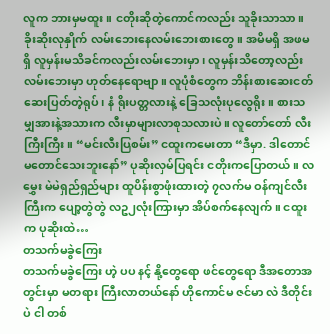လူက ဘားမှမထူး။ ငတိုးဆိုတဲ့ကောင်ကလည်း သူခိုးသာသာ။ ခိုးဆိုးလုနှိုက် လမ်းဘေးနေလမ်းဘေးစားတွေ။ အမိမရှိ အဖမရှိ လူမှန်းမသိခင်ကလည်းလမ်းဘေးမှာ၊ လူမှန်းသိတော့လည်းလမ်းဘေးမှာ ဟုတ်နေရောဗျာ။ လူပုံစံတွေက ဘိန်းစားဆေးငတ် ဆေးပြတ်တဲ့ရုပ်၊ နံ ရိုးပတ္တလားနဲ့ ခြေသလုံးပုလွေရိုး။ စားသမျှအားနဲ့အသားက လီးမှာများလာစုသလားပဲ။ လူတော်တော် လီးကြီးကြီး။ “မင်းလီးပြစမ်း” ငထူးကမေးတာ “ဒီမှာ. ဒါတောင် မတောင်သေးဘူးနော်” ပုဆိုးလှမ်ပြရင်း ငတိုးကပြောတယ်။ လမွှေး မဲမဲရှည်ရှည်များ ထူပိန်းစွာဖုံးထားတဲ့ ၇လက်မ ဝန်ကျင်လီးကြီးက ပျော့တွဲတွဲ လဥ၂လုံးကြားမှာ အိပ်စက်နေလျက်။ ငထူးက ပုဆိုးထဲ…
တသက်မခွဲကြေး
တသက်မခွဲကြေး ဟဲ့ ပပ နင့် နို့တွေရော ဖင်တွေရော ဒီအတောအတွင်းမှာ မတရား ကြီးလာတယ်နော် ဟိုကောင်မ ဇင်မာ လဲ ဒီတိုင်းပဲ ငါ တစ်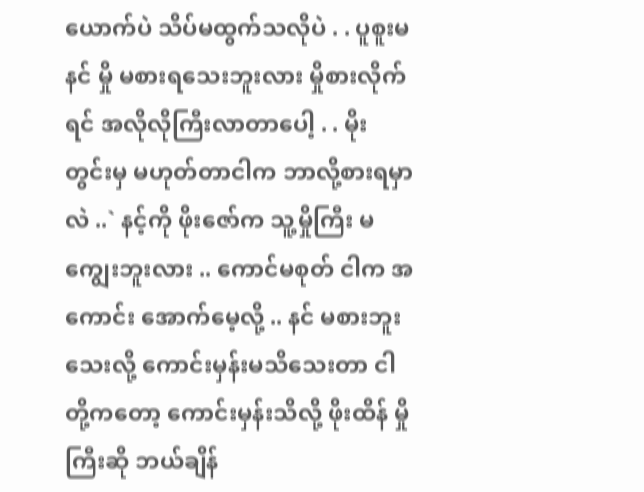ယောက်ပဲ သိပ်မထွက်သလိုပဲ . . ပူစူးမ နင် မှို မစားရသေးဘူးလား မှိုစားလိုက်ရင် အလိုလိုကြီးလာတာပေါ့ . . မိုးတွင်းမှ မဟုတ်တာငါက ဘာလို့စားရမှာလဲ ..` နင့်ကို ဖိုးဇော်က သူ့မှိုကြီး မကျွေးဘူးလား .. ကောင်မစုတ် ငါက အကောင်း အောက်မေ့လို့ .. နင် မစားဘူးသေးလို့ ကောင်းမှန်းမသိသေးတာ ငါတို့ကတော့ ကောင်းမှန်းသိလို့ ဖိုးထိန် မှိုကြီးဆို ဘယ်ချိန်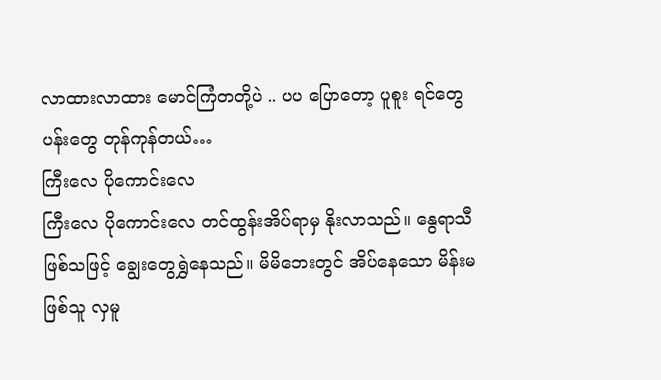လာထားလာထား မောင်ကြံတတို့ပဲ .. ပပ ပြောတော့ ပူစူး ရင်တွေပန်းတွေ တုန်ကုန်တယ်…
ကြီးလေ ပိုကောင်းလေ
ကြီးလေ ပိုကောင်းလေ တင်ထွန်းအိပ်ရာမှ နိုးလာသည်။ နွေရာသီဖြစ်သဖြင့် ချွေးတွေရွှဲနေသည်။ မိမိဘေးတွင် အိပ်နေသော မိန်းမဖြစ်သူ လှမူ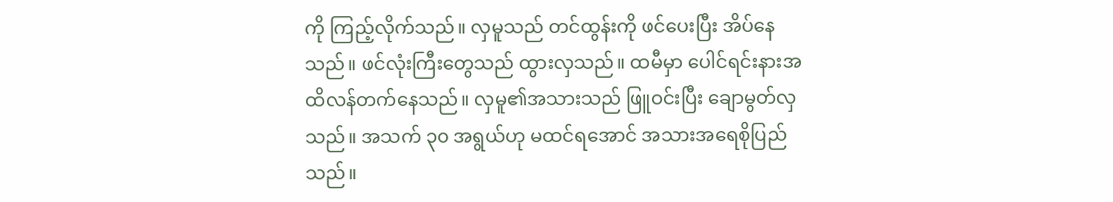ကို ကြည့်လိုက်သည်။ လှမူသည် တင်ထွန်းကို ဖင်ပေးပြီး အိပ်နေသည်။ ဖင်လုံးကြီးတွေသည် ထွားလှသည်။ ထမီမှာ ပေါင်ရင်းနားအထိလန်တက်နေသည်။ လှမူ၏အသားသည် ဖြူဝင်းပြီး ချောမွတ်လှသည်။ အသက် ၃၀ အရွယ်ဟု မထင်ရအောင် အသားအရေစိုပြည်သည်။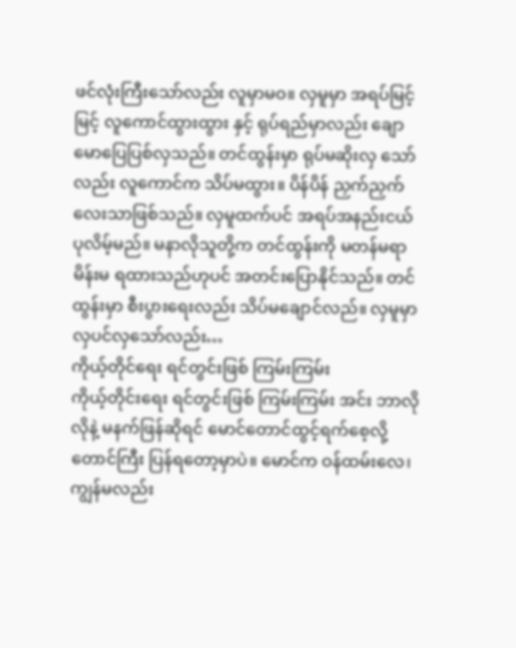ဖင်လုံးကြီးသော်လည်း လူမှာမဝ။ လှမူမှာ အရပ်မြင့်မြင့် လူကောင်ထွားထွား နှင့် ရုပ်ရည်မှာလည်း ချောမောပြေပြစ်လှသည်။ တင်ထွန်းမှာ ရုပ်မဆိုးလှ သော်လည်း လူကောင်က သိပ်မထွား။ ပိန်ပိန် ညှက်ညှက် လေးသာဖြစ်သည်။ လှမူထက်ပင် အရပ်အနည်းငယ်ပုလိမ့်မည်။ မနာလိုသူတို့က တင်ထွန်းကို မတန်မရာမိန်းမ ရထားသည်ဟုပင် အတင်းပြောနိုင်သည်။ တင်ထွန်းမှာ စီးပွားရေးလည်း သိပ်မချောင်လည်။ လှမူမှာ လှပင်လှသော်လည်း…
ကိုယ့်တိုင်ရေး ရင်တွင်းဖြစ် ကြမ်းကြမ်း
ကိုယ့်တိုင်းရေး ရင်တွင်းဖြစ် ကြမ်းကြမ်း အင်း ဘာလိုလိုနဲ့ မနက်ဖြန်ဆိုရင် မောင်တောင်ထွင့်ရက်စေ့လို့ တောင်ကြီး ပြန်ရတော့မှာပဲ။ မောင်က ဝန်ထမ်းလေ၊ ကျွန်မလည်း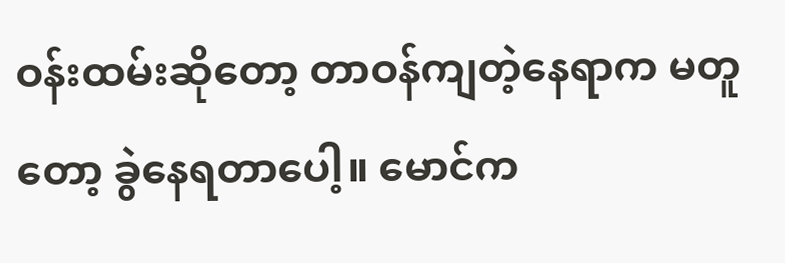ဝန်းထမ်းဆိုတော့ တာဝန်ကျတဲ့နေရာက မတူတော့ ခွဲနေရတာပေါ့။ မောင်က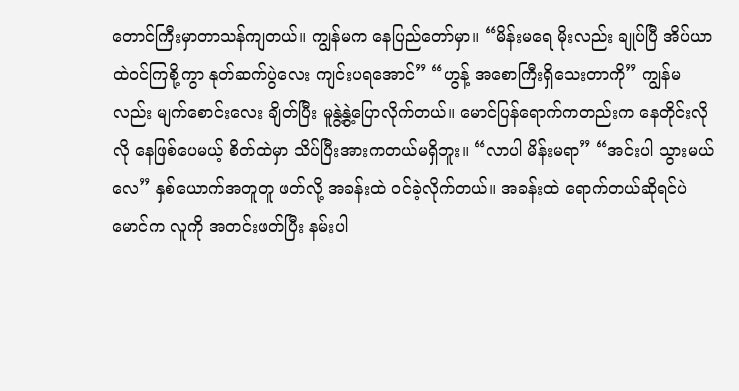တောင်ကြီးမှာတာသန်ကျတယ်။ ကျွန်မက နေပြည်တော်မှာ။ “မိန်းမရေ မိုးလည်း ချုပ်ပြီ အိပ်ယာထဲဝင်ကြစို့ကွာ နုတ်ဆက်ပွဲလေး ကျင်းပရအောင်” “ဟွန့် အစောကြီးရှိသေးတာကို” ကျွန်မလည်း မျက်စောင်းလေး ချိတ်ပြီး မူနွဲ့နွဲ့ပြောလိုက်တယ်။ မောင်ပြန်ရောက်ကတည်းက နေတိုင်းလိုလို နေဖြစ်ပေမယ့် စိတ်ထဲမှာ သိပ်ပြီးအားကတယ်မရှိဘူး။ “လာပါ မိန်းမရာ” “အင်းပါ သွားမယ်လေ” နှစ်ယောက်အတူတူ ဖတ်လို့ အခန်းထဲ ဝင်ခဲ့လိုက်တယ်။ အခန်းထဲ ရောက်တယ်ဆိုရင်ပဲ မောင်က လူကို အတင်းဖတ်ပြီး နမ်းပါ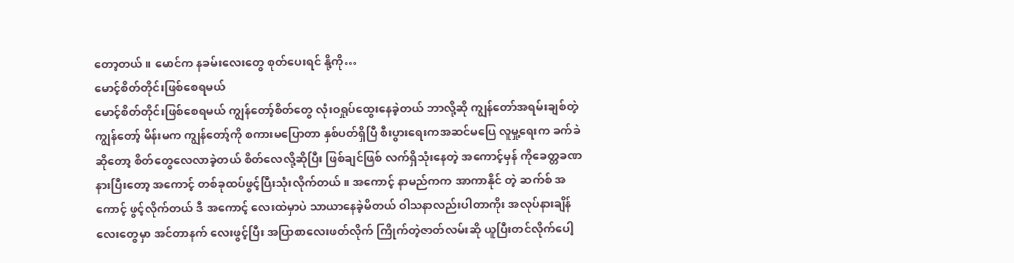တော့တယ်။ မောင်က နခမ်းလေးတွေ စုတ်ပေးရင် နို့ကို…
မောင့်စိတ်တိုင်းဖြစ်စေရမယ်
မောင့်စိတ်တိုင်းဖြစ်စေရမယ် ကျွန်တော့်စိတ်တွေ လုံးဝရှုပ်ထွေးနေခဲ့တယ် ဘာလို့ဆို ကျွန်တော်အရမ်းချစ်တဲ့ ကျွန်တော့် မိန်းမက ကျွန်တော့်ကို စကားမပြောတာ နှစ်ပတ်ရှိပြီ စီးပွားရေးကအဆင်မပြေ လူမှု့ရေးက ခက်ခဲဆိုတော့ စိတ်တွေလေလာခဲ့တယ် စိတ်လေလို့ဆိုပြီး ဖြစ်ချင်ဖြစ် လက်ရှိသုံးနေတဲ့ အကောင့်မှန် ကိုခေတ္တခဏ နားပြီးတော့ အကောင့် တစ်ခုထပ်ဖွင့်ပြီးသုံးလိုက်တယ်။ အကောင့် နာမည်ကက အာကာနိုင် တဲ့ ဆက်စ် အကောင့် ဖွင့်လိုက်တယ် ဒီ အကောင့် လေးထဲမှာပဲ သာယာနေခဲ့မိတယ် ဝါသနာလည်းပါတာကိုး အလုပ်နားချိန်လေးတွေမှာ အင်တာနက် လေးဖွင့်ပြီး အပြာစာလေးဖတ်လိုက် ကြိုက်တဲ့ဇာတ်လမ်းဆို ယူပြီးတင်လိုက်ပေါ့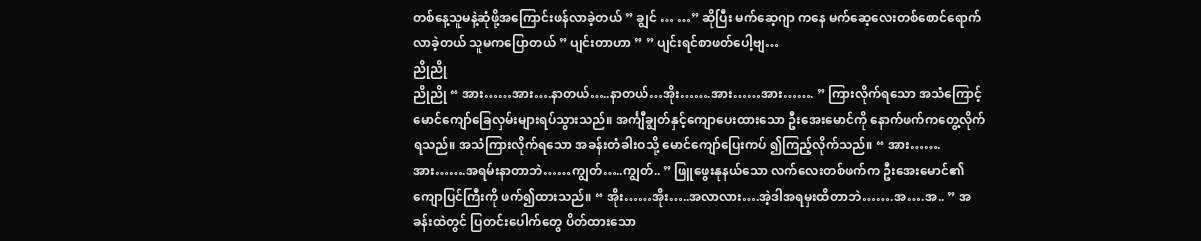တစ်နေ့သူမနဲ့ဆုံဖို့အကြောင်းဖန်လာခဲ့တယ် ” ချွင် … …” ဆိုပြီး မက်ဆေ့ဂျာ ကနေ မက်ဆေ့လေးတစ်စောင်ရောက်လာခဲ့တယ် သူမကပြောတယ် ” ပျင်းတာဟာ ” ” ပျင်းရင်စာဖတ်ပေါ့ဗျ…
ညိုညို
ညိုညို “ အား……အား….နာတယ်…..နာတယ်…အိုး…….အား……အား……. ” ကြားလိုက်ရသော အသံကြောင့် မောင်ကျော်ခြေလှမ်းများရပ်သွားသည်။ အင်္ကျီချွတ်နှင့်ကျောပေးထားသော ဦးအေးမောင်ကို နောက်ဖက်ကတွေ့လိုက်ရသည်။ အသံကြားလိုက်ရသော အခန်းတံခါးဝသို့ မောင်ကျော်ပြေးကပ် ၍ကြည့်လိုက်သည်။ “ အား…….အား…….အရမ်းနာတာဘဲ……ကျွတ်…..ကျွတ်.. ” ဖြူဖွေးနုနယ်သော လက်လေးတစ်ဖက်က ဦးအေးမောင်၏ ကျောပြင်ကြီးကို ဖက်၍ထားသည်။ “ အိုး……အိုး…..အလာလား….အဲ့ဒါအရမှးထိတာဘဲ…….အ….အ.. ” အခန်းထဲတွင် ပြတင်းပေါက်တွေ ပိတ်ထားသော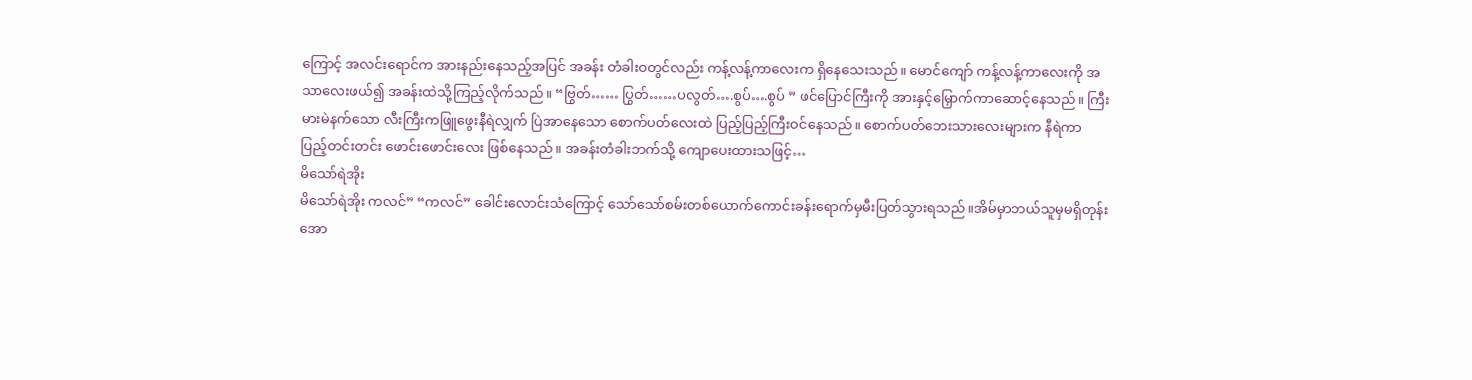ကြောင့် အလင်းရောင်က အားနည်းနေသည့်အပြင် အခန်း တံခါးဝတွင်လည်း ကန့်လန့်ကာလေးက ရှိနေသေးသည်။ မောင်ကျော် ကန့်လန့်ကာလေးကို အသာလေးဖယ်၍ အခန်းထဲသို့ကြည့်လိုက်သည်။ “ဗြွတ်…… ပြွတ်……ပလွတ်….စွပ်….စွပ် ” ဖင်ပြောင်ကြီးကို အားနှင့်မြှောက်ကာဆောင့်နေသည်။ ကြီးမားမဲနက်သော လီးကြီးကဖြူဖွေးနီရဲလျှက် ပြဲအာနေသော စောက်ပတ်လေးထဲ ပြည့်ပြည့်ကြီးဝင်နေသည်။ စောက်ပတ်ဘေးသားလေးများက နီရဲကာ ပြည့်တင်းတင်း ဖောင်းဖောင်းလေး ဖြစ်နေသည်။ အခန်းတံခါးဘက်သို့ ကျောပေးထားသဖြင့်…
မိသော်ရဲအိုး
မိသော်ရဲအိုး ကလင်” “ကလင်” ခေါင်းလောင်းသံကြောင့် သော်သော်စမ်းတစ်ယောက်ကောင်းခန်းရောက်မှမီးပြတ်သွားရသည်။အိမ်မှာဘယ်သူမှမရှိတုန်း အော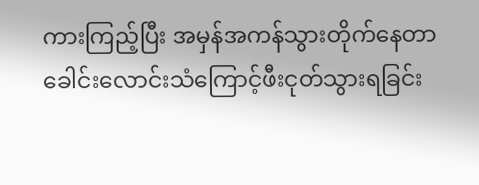ကားကြည့်ပြီး အမှန်အကန်သွားတိုက်နေတာ ခေါင်းလောင်းသံကြောင့်ဖီးငုတ်သွားရခြင်း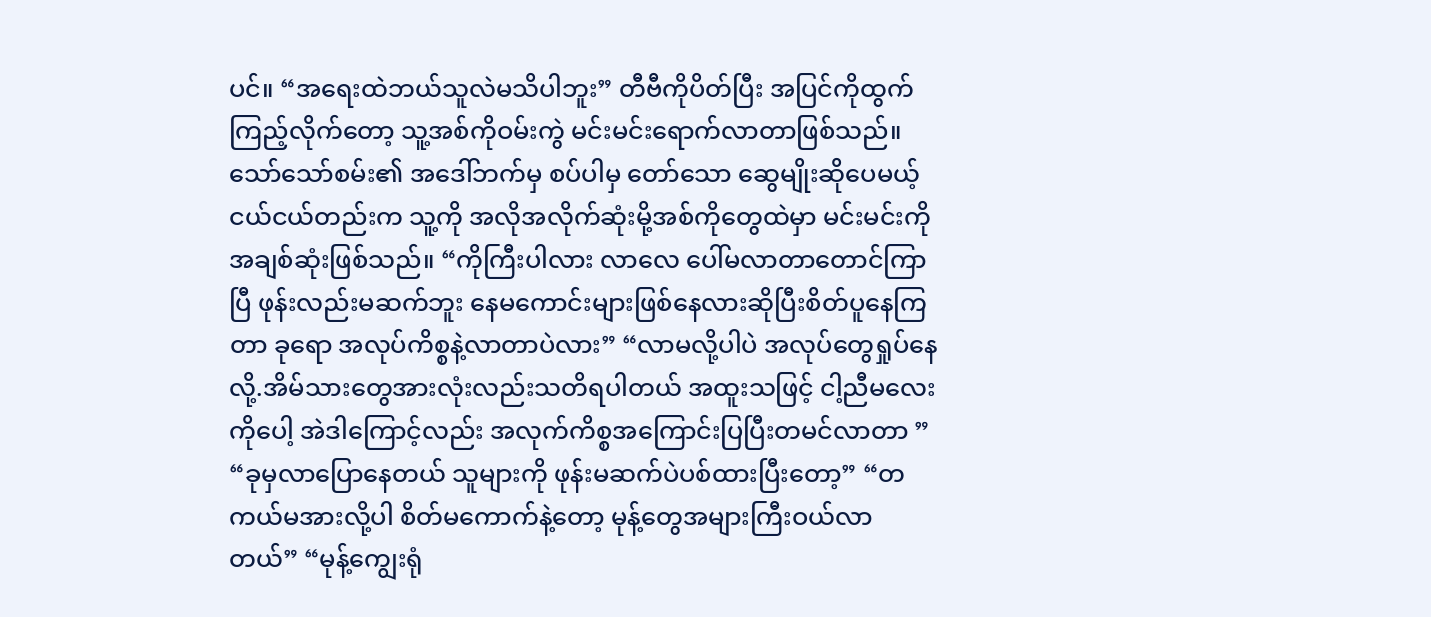ပင်။ “အရေးထဲဘယ်သူလဲမသိပါဘူး” တီဗီကိုပိတ်ပြီး အပြင်ကိုထွက်ကြည့်လိုက်တော့ သူ့အစ်ကိုဝမ်းကွဲ မင်းမင်းရောက်လာတာဖြစ်သည်။သော်သော်စမ်း၏ အဒေါ်ဘက်မှ စပ်ပါမှ တော်သော ဆွေမျိုးဆိုပေမယ့် ငယ်ငယ်တည်းက သူ့ကို အလိုအလိုက်ဆုံးမို့အစ်ကိုတွေထဲမှာ မင်းမင်းကို အချစ်ဆုံးဖြစ်သည်။ “ကိုကြီးပါလား လာလေ ပေါ်မလာတာတောင်ကြာပြီ ဖုန်းလည်းမဆက်ဘူး နေမကောင်းများဖြစ်နေလားဆိုပြီးစိတ်ပူနေကြတာ ခုရော အလုပ်ကိစ္စနဲ့လာတာပဲလား” “လာမလို့ပါပဲ အလုပ်တွေရှုပ်နေလို့.အိမ်သားတွေအားလုံးလည်းသတိရပါတယ် အထူးသဖြင့် ငါ့ညီမလေးကိုပေါ့ အဲဒါကြောင့်လည်း အလုက်ကိစ္စအကြောင်းပြပြီးတမင်လာတာ ” “ခုမှလာပြောနေတယ် သူများကို ဖုန်းမဆက်ပဲပစ်ထားပြီးတော့” “တကယ်မအားလို့ပါ စိတ်မကောက်နဲ့တော့ မုန့်တွေအများကြီးဝယ်လာတယ်” “မုန့်ကျွေးရုံ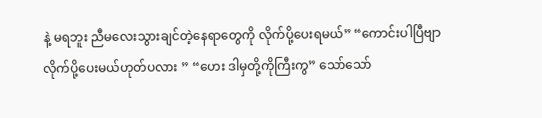နဲ့ မရဘူး ညီမလေးသွားချင်တဲ့နေရာတွေကို လိုက်ပို့ပေးရမယ်” “ကောင်းပါပြီဗျာ လိုက်ပို့ပေးမယ်ဟုတ်ပလား ” “ဟေး ဒါမှတို့ကိုကြီးကွ” သော်သော်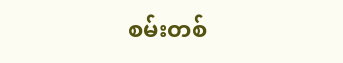စမ်းတစ်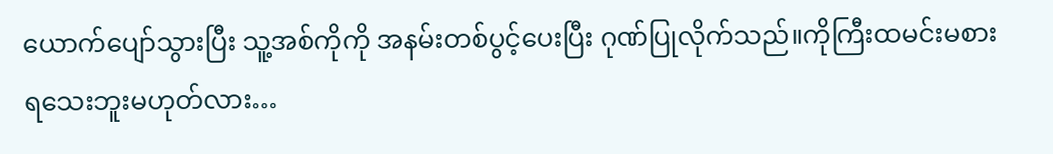ယောက်ပျော်သွားပြီး သူ့အစ်ကိုကို အနမ်းတစ်ပွင့်ပေးပြီး ဂုဏ်ပြုလိုက်သည်။ကိုကြီးထမင်းမစားရသေးဘူးမဟုတ်လား…